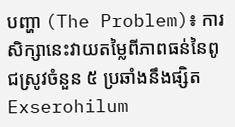បញ្ហា (The Problem)៖ ការសិក្សានេះវាយតម្លៃពីភាពធន់នៃពូជស្រូវចំនួន ៥ ប្រឆាំងនឹងផ្សិត Exserohilum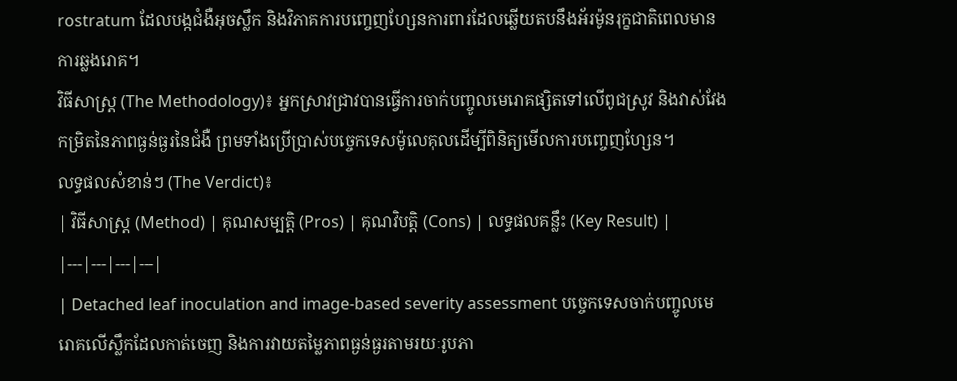rostratum ដែលបង្កជំងឺអុចស្លឹក និងវិភាគការបញ្ចេញហ្សែនការពារដែលឆ្លើយតបនឹងអ័រម៉ូនរុក្ខជាតិពេលមានការឆ្លងរោគ។
វិធីសាស្ត្រ (The Methodology)៖ អ្នកស្រាវជ្រាវបានធ្វើការចាក់បញ្ចូលមេរោគផ្សិតទៅលើពូជស្រូវ និងវាស់វែងកម្រិតនៃភាពធ្ងន់ធ្ងរនៃជំងឺ ព្រមទាំងប្រើប្រាស់បច្ចេកទេសម៉ូលេគុលដើម្បីពិនិត្យមើលការបញ្ចេញហ្សែន។
លទ្ធផលសំខាន់ៗ (The Verdict)៖
| វិធីសាស្ត្រ (Method) | គុណសម្បត្តិ (Pros) | គុណវិបត្តិ (Cons) | លទ្ធផលគន្លឹះ (Key Result) |
|---|---|---|---|
| Detached leaf inoculation and image-based severity assessment បច្ចេកទេសចាក់បញ្ចូលមេរោគលើស្លឹកដែលកាត់ចេញ និងការវាយតម្លៃភាពធ្ងន់ធ្ងរតាមរយៈរូបភា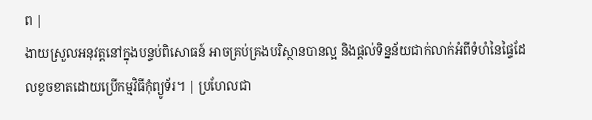ព |
ងាយស្រួលអនុវត្តនៅក្នុងបន្ទប់ពិសោធន៍ អាចគ្រប់គ្រងបរិស្ថានបានល្អ និងផ្តល់ទិន្នន័យជាក់លាក់អំពីទំហំនៃផ្ទៃដែលខូចខាតដោយប្រើកម្មវិធីកុំព្យូទ័រ។ | ប្រហែលជា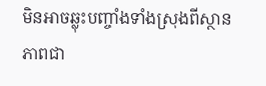មិនអាចឆ្លុះបញ្ចាំងទាំងស្រុងពីស្ថានភាពជា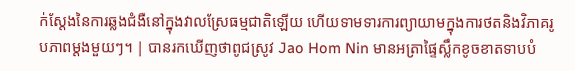ក់ស្តែងនៃការឆ្លងជំងឺនៅក្នុងវាលស្រែធម្មជាតិឡើយ ហើយទាមទារការព្យាយាមក្នុងការថតនិងវិភាគរូបភាពម្តងមួយៗ។ | បានរកឃើញថាពូជស្រូវ Jao Hom Nin មានអត្រាផ្ទៃស្លឹកខូចខាតទាបបំ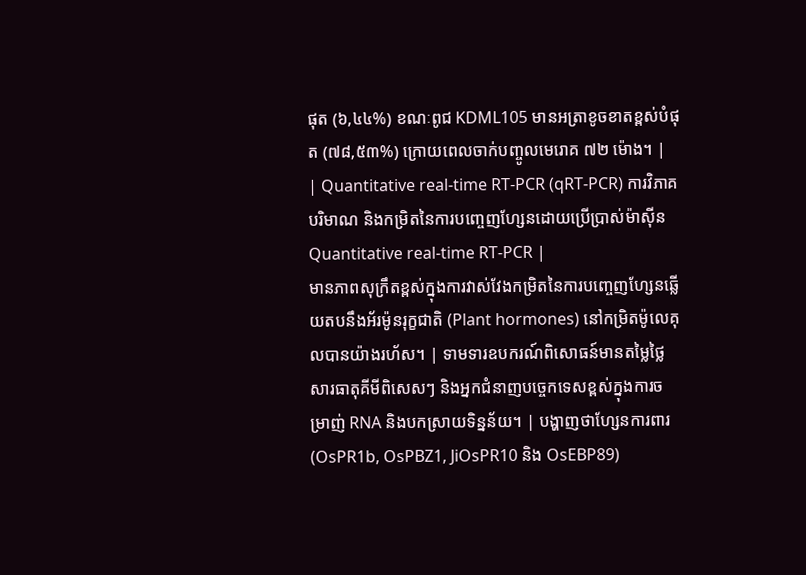ផុត (៦,៤៤%) ខណៈពូជ KDML105 មានអត្រាខូចខាតខ្ពស់បំផុត (៧៨,៥៣%) ក្រោយពេលចាក់បញ្ចូលមេរោគ ៧២ ម៉ោង។ |
| Quantitative real-time RT-PCR (qRT-PCR) ការវិភាគបរិមាណ និងកម្រិតនៃការបញ្ចេញហ្សែនដោយប្រើប្រាស់ម៉ាស៊ីន Quantitative real-time RT-PCR |
មានភាពសុក្រឹតខ្ពស់ក្នុងការវាស់វែងកម្រិតនៃការបញ្ចេញហ្សែនឆ្លើយតបនឹងអ័រម៉ូនរុក្ខជាតិ (Plant hormones) នៅកម្រិតម៉ូលេគុលបានយ៉ាងរហ័ស។ | ទាមទារឧបករណ៍ពិសោធន៍មានតម្លៃថ្លៃ សារធាតុគីមីពិសេសៗ និងអ្នកជំនាញបច្ចេកទេសខ្ពស់ក្នុងការចម្រាញ់ RNA និងបកស្រាយទិន្នន័យ។ | បង្ហាញថាហ្សែនការពារ (OsPR1b, OsPBZ1, JiOsPR10 និង OsEBP89)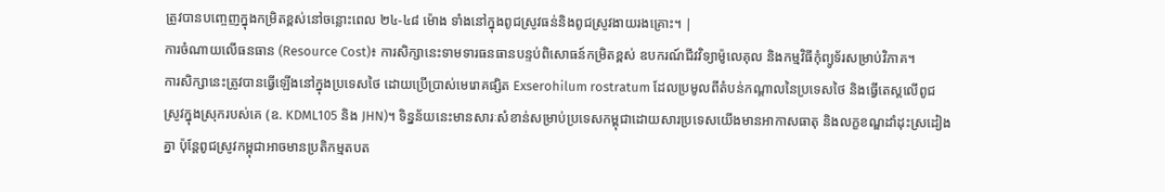ត្រូវបានបញ្ចេញក្នុងកម្រិតខ្ពស់នៅចន្លោះពេល ២៤-៤៨ ម៉ោង ទាំងនៅក្នុងពូជស្រូវធន់និងពូជស្រូវងាយរងគ្រោះ។ |
ការចំណាយលើធនធាន (Resource Cost)៖ ការសិក្សានេះទាមទារធនធានបន្ទប់ពិសោធន៍កម្រិតខ្ពស់ ឧបករណ៍ជីវវិទ្យាម៉ូលេគុល និងកម្មវិធីកុំព្យូទ័រសម្រាប់វិភាគ។
ការសិក្សានេះត្រូវបានធ្វើឡើងនៅក្នុងប្រទេសថៃ ដោយប្រើប្រាស់មេរោគផ្សិត Exserohilum rostratum ដែលប្រមូលពីតំបន់កណ្តាលនៃប្រទេសថៃ និងធ្វើតេស្តលើពូជស្រូវក្នុងស្រុករបស់គេ (ឧ. KDML105 និង JHN)។ ទិន្នន័យនេះមានសារៈសំខាន់សម្រាប់ប្រទេសកម្ពុជាដោយសារប្រទេសយើងមានអាកាសធាតុ និងលក្ខខណ្ឌដាំដុះស្រដៀងគ្នា ប៉ុន្តែពូជស្រូវកម្ពុជាអាចមានប្រតិកម្មតបត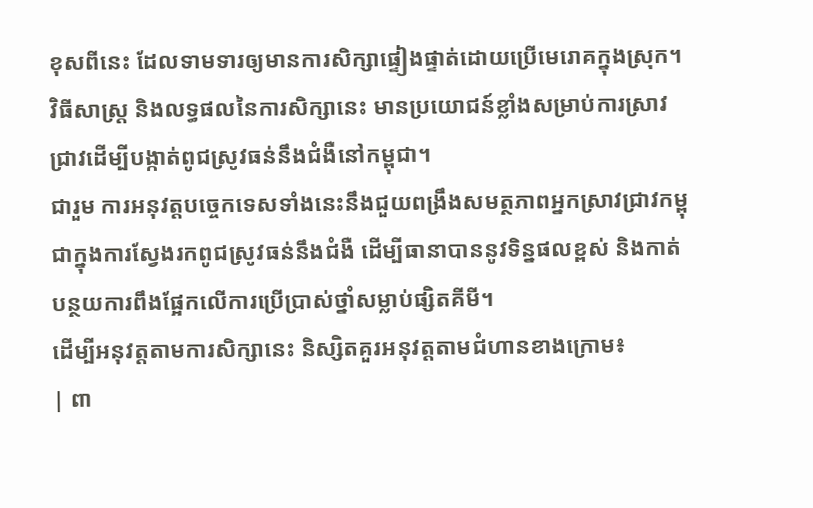ខុសពីនេះ ដែលទាមទារឲ្យមានការសិក្សាផ្ទៀងផ្ទាត់ដោយប្រើមេរោគក្នុងស្រុក។
វិធីសាស្ត្រ និងលទ្ធផលនៃការសិក្សានេះ មានប្រយោជន៍ខ្លាំងសម្រាប់ការស្រាវជ្រាវដើម្បីបង្កាត់ពូជស្រូវធន់នឹងជំងឺនៅកម្ពុជា។
ជារួម ការអនុវត្តបច្ចេកទេសទាំងនេះនឹងជួយពង្រឹងសមត្ថភាពអ្នកស្រាវជ្រាវកម្ពុជាក្នុងការស្វែងរកពូជស្រូវធន់នឹងជំងឺ ដើម្បីធានាបាននូវទិន្នផលខ្ពស់ និងកាត់បន្ថយការពឹងផ្អែកលើការប្រើប្រាស់ថ្នាំសម្លាប់ផ្សិតគីមី។
ដើម្បីអនុវត្តតាមការសិក្សានេះ និស្សិតគួរអនុវត្តតាមជំហានខាងក្រោម៖
| ពា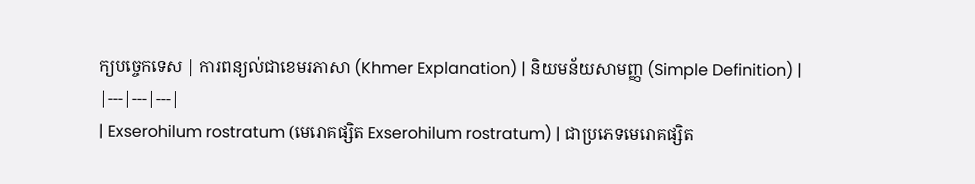ក្យបច្ចេកទេស | ការពន្យល់ជាខេមរភាសា (Khmer Explanation) | និយមន័យសាមញ្ញ (Simple Definition) |
|---|---|---|
| Exserohilum rostratum (មេរោគផ្សិត Exserohilum rostratum) | ជាប្រភេទមេរោគផ្សិត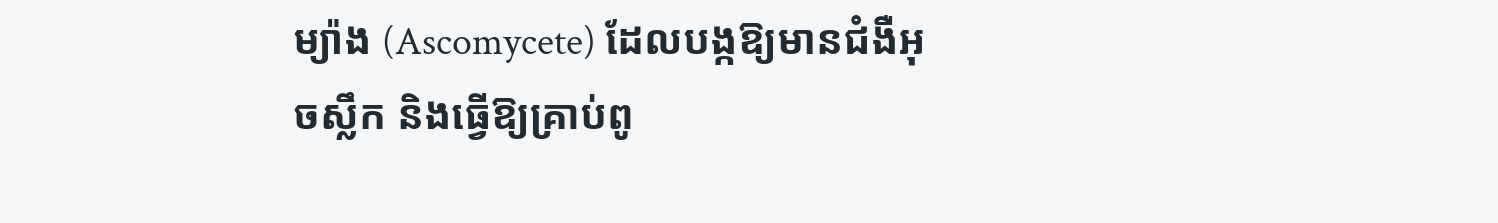ម្យ៉ាង (Ascomycete) ដែលបង្កឱ្យមានជំងឺអុចស្លឹក និងធ្វើឱ្យគ្រាប់ពូ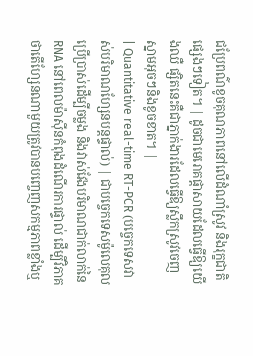ជប្រែពណ៌ខូចគុណភាពនៅលើដំណាំស្រូវ និងរុក្ខជាតិផ្សេងៗទៀត។ | ដូចជាមេរោគផ្តាសាយដែលធ្វើឱ្យយើងឈឺ ផ្សិតនេះគឺជាភ្នាក់ងារដែលធ្វើឱ្យស្លឹកស្រូវចេញស្នាមអុចៗនិងខូចខាត។ |
| Quantitative real-time RT-PCR (បច្ចេកទេសវាស់បរិមាណហ្សែនបន្តផ្ទាល់) | ជាបច្ចេកទេសម៉ូលេគុលប្រើប្រាស់ដើម្បីចម្លង និងវាស់វែងបរិមាណជាក់លាក់នៃ RNA នៅពេលម៉ាស៊ីនកំពុងដំណើរការផ្ទាល់ ដើម្បីវិភាគថាតើហ្សែនណាមួយត្រូវបានបញ្ចេញសកម្មភាពខ្លាំងឬ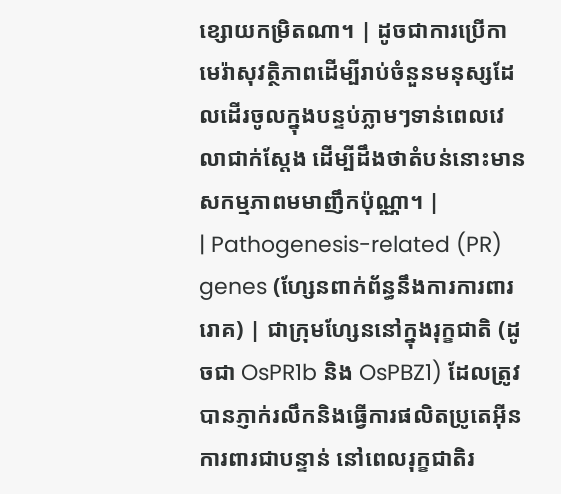ខ្សោយកម្រិតណា។ | ដូចជាការប្រើកាមេរ៉ាសុវត្ថិភាពដើម្បីរាប់ចំនួនមនុស្សដែលដើរចូលក្នុងបន្ទប់ភ្លាមៗទាន់ពេលវេលាជាក់ស្តែង ដើម្បីដឹងថាតំបន់នោះមានសកម្មភាពមមាញឹកប៉ុណ្ណា។ |
| Pathogenesis-related (PR) genes (ហ្សែនពាក់ព័ន្ធនឹងការការពាររោគ) | ជាក្រុមហ្សែននៅក្នុងរុក្ខជាតិ (ដូចជា OsPR1b និង OsPBZ1) ដែលត្រូវបានភ្ញាក់រលឹកនិងធ្វើការផលិតប្រូតេអ៊ីនការពារជាបន្ទាន់ នៅពេលរុក្ខជាតិរ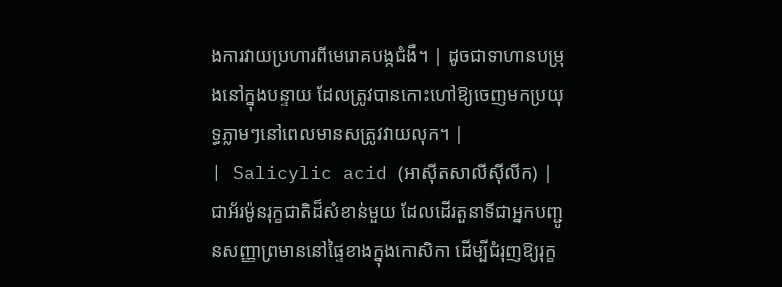ងការវាយប្រហារពីមេរោគបង្កជំងឺ។ | ដូចជាទាហានបម្រុងនៅក្នុងបន្ទាយ ដែលត្រូវបានកោះហៅឱ្យចេញមកប្រយុទ្ធភ្លាមៗនៅពេលមានសត្រូវវាយលុក។ |
| Salicylic acid (អាស៊ីតសាលីស៊ីលីក) | ជាអ័រម៉ូនរុក្ខជាតិដ៏សំខាន់មួយ ដែលដើរតួនាទីជាអ្នកបញ្ជូនសញ្ញាព្រមាននៅផ្ទៃខាងក្នុងកោសិកា ដើម្បីជំរុញឱ្យរុក្ខ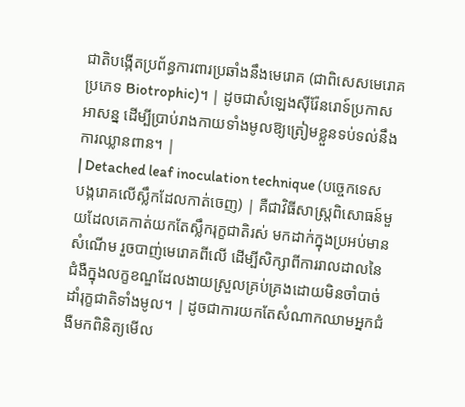ជាតិបង្កើតប្រព័ន្ធការពារប្រឆាំងនឹងមេរោគ (ជាពិសេសមេរោគប្រភេទ Biotrophic)។ | ដូចជាសំឡេងស៊ីរ៉ែនរោទ៍ប្រកាសអាសន្ន ដើម្បីប្រាប់រាងកាយទាំងមូលឱ្យត្រៀមខ្លួនទប់ទល់នឹងការឈ្លានពាន។ |
| Detached leaf inoculation technique (បច្ចេកទេសបង្ករោគលើស្លឹកដែលកាត់ចេញ) | គឺជាវិធីសាស្ត្រពិសោធន៍មួយដែលគេកាត់យកតែស្លឹករុក្ខជាតិរស់ មកដាក់ក្នុងប្រអប់មានសំណើម រួចបាញ់មេរោគពីលើ ដើម្បីសិក្សាពីការរាលដាលនៃជំងឺក្នុងលក្ខខណ្ឌដែលងាយស្រួលគ្រប់គ្រងដោយមិនចាំបាច់ដាំរុក្ខជាតិទាំងមូល។ | ដូចជាការយកតែសំណាកឈាមអ្នកជំងឺមកពិនិត្យមើល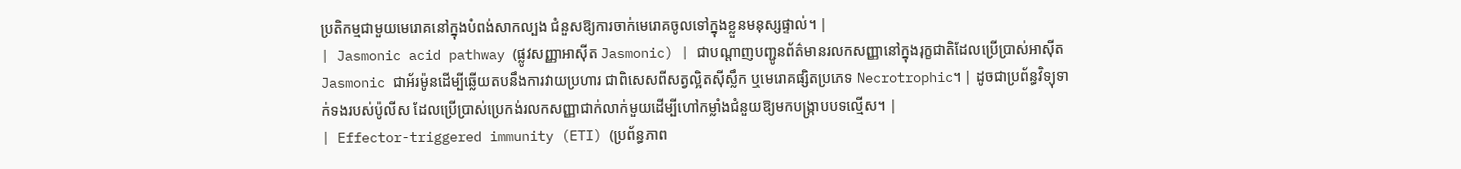ប្រតិកម្មជាមួយមេរោគនៅក្នុងបំពង់សាកល្បង ជំនួសឱ្យការចាក់មេរោគចូលទៅក្នុងខ្លួនមនុស្សផ្ទាល់។ |
| Jasmonic acid pathway (ផ្លូវសញ្ញាអាស៊ីត Jasmonic) | ជាបណ្តាញបញ្ជូនព័ត៌មានរលកសញ្ញានៅក្នុងរុក្ខជាតិដែលប្រើប្រាស់អាស៊ីត Jasmonic ជាអ័រម៉ូនដើម្បីឆ្លើយតបនឹងការវាយប្រហារ ជាពិសេសពីសត្វល្អិតស៊ីស្លឹក ឬមេរោគផ្សិតប្រភេទ Necrotrophic។ | ដូចជាប្រព័ន្ធវិទ្យុទាក់ទងរបស់ប៉ូលីស ដែលប្រើប្រាស់ប្រេកង់រលកសញ្ញាជាក់លាក់មួយដើម្បីហៅកម្លាំងជំនួយឱ្យមកបង្ក្រាបបទល្មើស។ |
| Effector-triggered immunity (ETI) (ប្រព័ន្ធភាព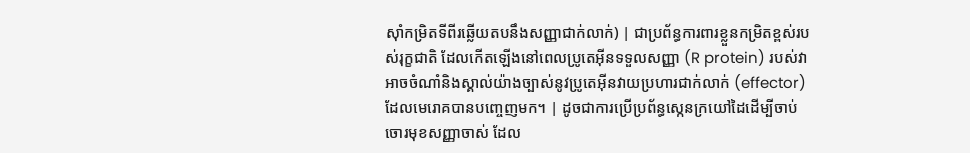ស៊ាំកម្រិតទីពីរឆ្លើយតបនឹងសញ្ញាជាក់លាក់) | ជាប្រព័ន្ធការពារខ្លួនកម្រិតខ្ពស់របស់រុក្ខជាតិ ដែលកើតឡើងនៅពេលប្រូតេអ៊ីនទទួលសញ្ញា (R protein) របស់វា អាចចំណាំនិងស្គាល់យ៉ាងច្បាស់នូវប្រូតេអ៊ីនវាយប្រហារជាក់លាក់ (effector) ដែលមេរោគបានបញ្ចេញមក។ | ដូចជាការប្រើប្រព័ន្ធស្កេនក្រយៅដៃដើម្បីចាប់ចោរមុខសញ្ញាចាស់ ដែល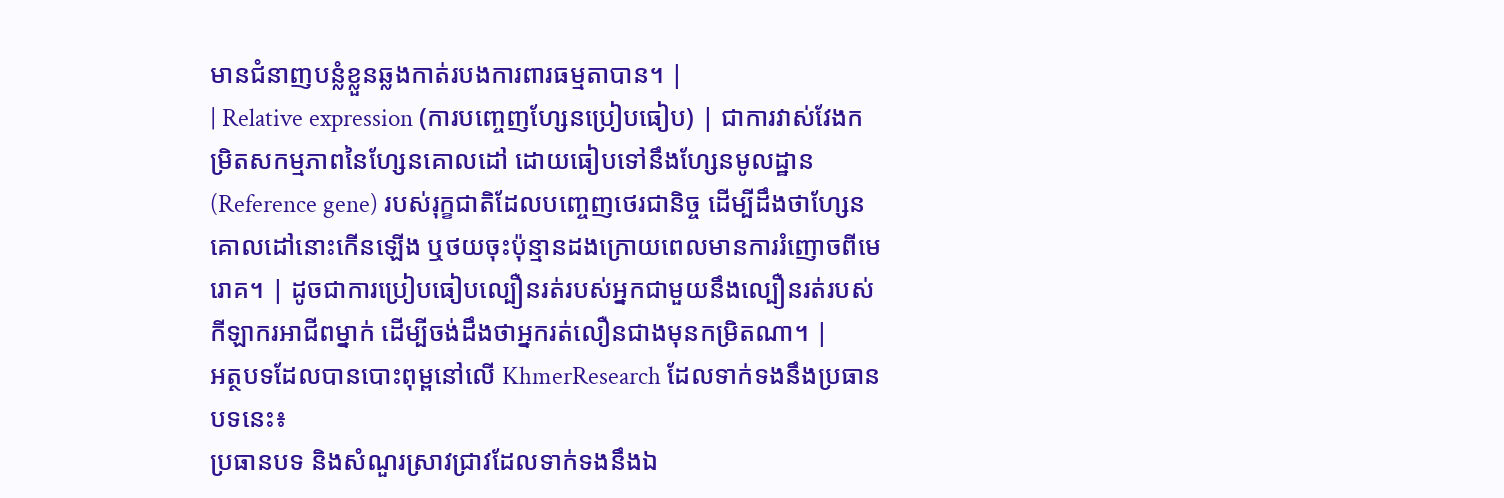មានជំនាញបន្លំខ្លួនឆ្លងកាត់របងការពារធម្មតាបាន។ |
| Relative expression (ការបញ្ចេញហ្សែនប្រៀបធៀប) | ជាការវាស់វែងកម្រិតសកម្មភាពនៃហ្សែនគោលដៅ ដោយធៀបទៅនឹងហ្សែនមូលដ្ឋាន (Reference gene) របស់រុក្ខជាតិដែលបញ្ចេញថេរជានិច្ច ដើម្បីដឹងថាហ្សែនគោលដៅនោះកើនឡើង ឬថយចុះប៉ុន្មានដងក្រោយពេលមានការរំញោចពីមេរោគ។ | ដូចជាការប្រៀបធៀបល្បឿនរត់របស់អ្នកជាមួយនឹងល្បឿនរត់របស់កីឡាករអាជីពម្នាក់ ដើម្បីចង់ដឹងថាអ្នករត់លឿនជាងមុនកម្រិតណា។ |
អត្ថបទដែលបានបោះពុម្ពនៅលើ KhmerResearch ដែលទាក់ទងនឹងប្រធានបទនេះ៖
ប្រធានបទ និងសំណួរស្រាវជ្រាវដែលទាក់ទងនឹងឯ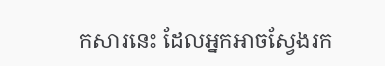កសារនេះ ដែលអ្នកអាចស្វែងរក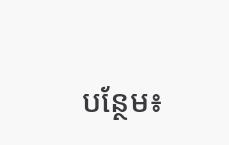បន្ថែម៖